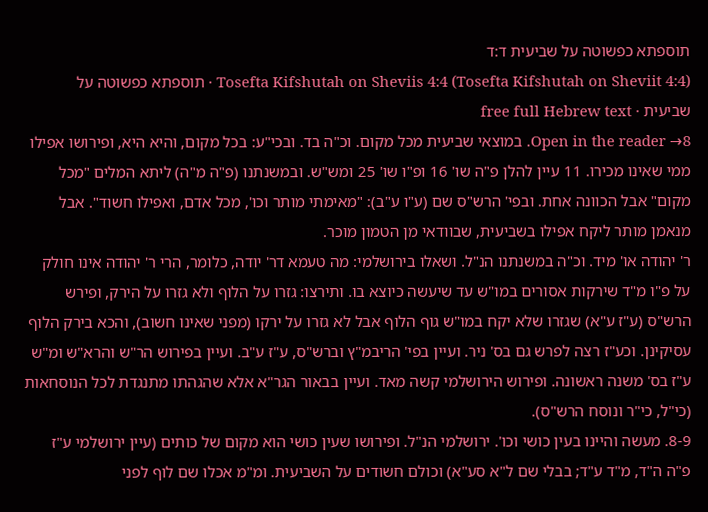תוספתא כפשוטה על שביעית ד:ד
Tosefta Kifshutah on Sheviis 4:4 (Tosefta Kifshutah on Sheviit 4:4) · תוספתא כפשוטה על שביעית · free full Hebrew text
Open in the reader →8. במוצאי שביעית מכל מקום. וכ"ה בד. ובכי"ע: בכל מקום, והיא היא, ופירושו אפילו ממי שאינו מכירו. 11 עיין להלן פ"ה שו' 16 ופ"ו שו' 25 ומש"ש. ובמשנתנו (פ"ה מ"ה) ליתא המלים "מכל מקום" אבל הכוונה אחת. ובפי' הרש"ס שם (ע"ו ע"ב): "מאימתי מותר וכו', מכל אדם, ואפילו חשוד". אבל מנאמן מותר ליקח אפילו בשביעית, שבוודאי מן הטמון מוכר.
ר' יהודה או' מיד. וכ"ה במשנתנו הנ"ל. ושאלו בירושלמי: מה טעמא דר' יודה, כלומר, הרי ר' יהודה אינו חולק על פ"ו מ"ד שירקות אסורים במו"ש עד שיעשה כיוצא בו. ותירצו: גזרו על הלוף ולא גזרו על הירק, ופירש הרש"ס (ע"ז ע"א) שגזרו שלא יקח במו"ש גוף הלוף אבל לא גזרו על ירקו (מפני שאינו חשוב), והכא בירק הלוף עסיקינן. וכע"ז רצה לפרש גם בס' ניר. ועיין בפי' הריבמ"ץ וברש"ס, ע"ז ע"ב. ועיין בפירוש הר"ש והרא"ש ומ"ש ע"ז בס' משנה ראשונה. ופירוש הירושלמי קשה מאד. ועיין בבאור הגר"א אלא שהגהתו מתנגדת לכל הנוסחאות (כי"ל, כי"ר ונוסח הרש"ס).
8-9. מעשה והיינו בעין כושי וכו'. ירושלמי הנ"ל. ופירושו שעין כושי הוא מקום של כותים (עיין ירושלמי ע"ז פ"ה ה"ד, מ"ד ע"ד; בבלי שם ל"א סע"א) וכולם חשודים על השביעית. ומ"מ אכלו שם לוף לפני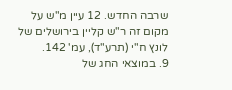שרבה החדש. 12 עיין מ"ש על מקום זה ר"ש קליין בירושלים של לונץ ח"י (תרע"ד), עמ' 142.
9. במוצאי החג של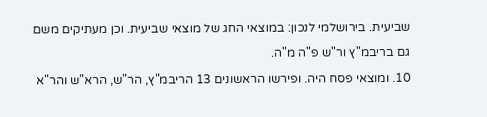שביעית. בירושלמי לנכון: במוצאי החג של מוצאי שביעית. וכן מעתיקים משם גם בריבמ"ץ ור"ש פ"ה מ"ה.
10. ומוצאי פסח היה. ופירשו הראשונים 13 הריבמ"ץ, הר"ש, הרא"ש והר"א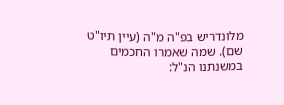מלונדריש בפ"ה מ"ה (עיין תיו"ט שם). שמה שאמרו החכמים במשנתנו הנ"ל: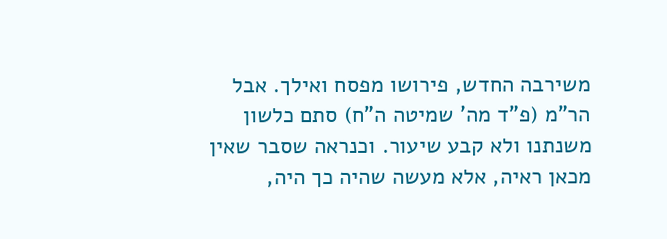משירבה החדש, פירושו מפסח ואילך. אבל הר"מ (פ"ד מה' שמיטה ה"ח) סתם כלשון משנתנו ולא קבע שיעור. וכנראה שסבר שאין מכאן ראיה, אלא מעשה שהיה כך היה,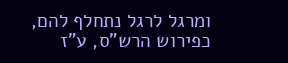ומרגל לרגל נתחלף להם, כפירוש הרש"ס, ע"ז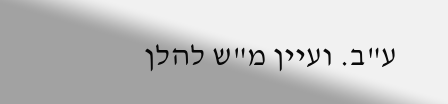ע"ב. ועיין מ"ש להלן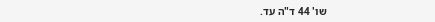שו' 44 ד"ה עד.